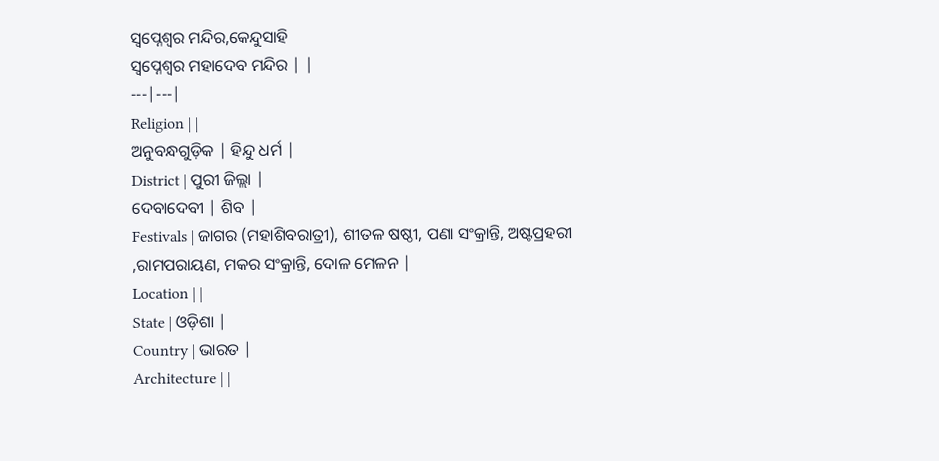ସ୍ଵପ୍ନେଶ୍ଵର ମନ୍ଦିର,କେନ୍ଦୁସାହି
ସ୍ୱପ୍ନେଶ୍ୱର ମହାଦେବ ମନ୍ଦିର | |
---|---|
Religion | |
ଅନୁବନ୍ଧଗୁଡ଼ିକ | ହିନ୍ଦୁ ଧର୍ମ |
District | ପୁରୀ ଜିଲ୍ଲା |
ଦେବାଦେବୀ | ଶିବ |
Festivals | ଜାଗର (ମହାଶିବରାତ୍ରୀ), ଶୀତଳ ଷଷ୍ଠୀ, ପଣା ସଂକ୍ରାନ୍ତି, ଅଷ୍ଟପ୍ରହରୀ ,ରାମପରାୟଣ, ମକର ସଂକ୍ରାନ୍ତି, ଦୋଳ ମେଳନ |
Location | |
State | ଓଡ଼ିଶା |
Country | ଭାରତ |
Architecture | |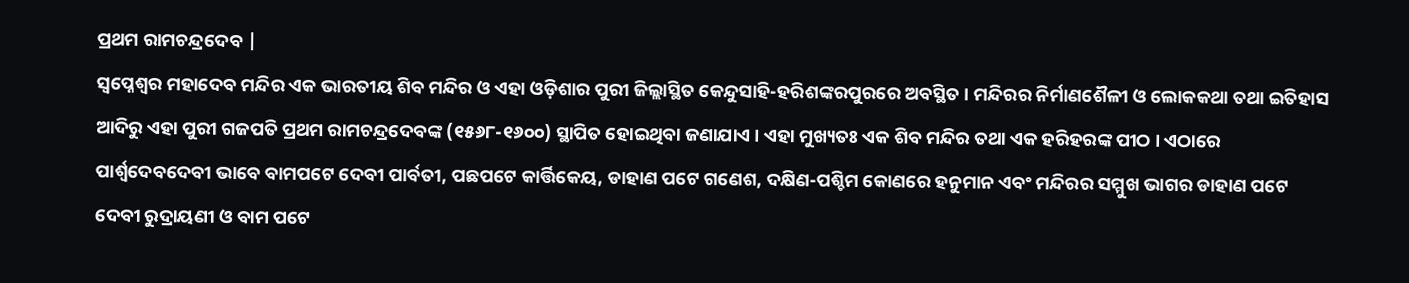ପ୍ରଥମ ରାମଚନ୍ଦ୍ରଦେବ |
ସ୍ୱପ୍ନେଶ୍ୱର ମହାଦେବ ମନ୍ଦିର ଏକ ଭାରତୀୟ ଶିବ ମନ୍ଦିର ଓ ଏହା ଓଡ଼ିଶାର ପୁରୀ ଜିଲ୍ଲାସ୍ଥିତ କେନ୍ଦୁସାହି-ହରିଶଙ୍କରପୁରରେ ଅବସ୍ଥିତ । ମନ୍ଦିରର ନିର୍ମାଣଶୈଳୀ ଓ ଲୋକକଥା ତଥା ଇତିହାସ ଆଦିରୁ ଏହା ପୁରୀ ଗଜପତି ପ୍ରଥମ ରାମଚନ୍ଦ୍ରଦେବଙ୍କ (୧୫୬୮-୧୬୦୦) ସ୍ଥାପିତ ହୋଇଥିବା ଜଣାଯାଏ । ଏହା ମୁଖ୍ୟତଃ ଏକ ଶିବ ମନ୍ଦିର ତଥା ଏକ ହରିହରଙ୍କ ପୀଠ । ଏଠାରେ ପାର୍ଶ୍ୱଦେବଦେବୀ ଭାବେ ବାମପଟେ ଦେବୀ ପାର୍ବତୀ, ପଛପଟେ କାର୍ତ୍ତିକେୟ, ଡାହାଣ ପଟେ ଗଣେଶ, ଦକ୍ଷିଣ-ପଶ୍ଚିମ କୋଣରେ ହନୁମାନ ଏବଂ ମନ୍ଦିରର ସମ୍ମୁଖ ଭାଗର ଡାହାଣ ପଟେ ଦେବୀ ରୁଦ୍ରାୟଣୀ ଓ ବାମ ପଟେ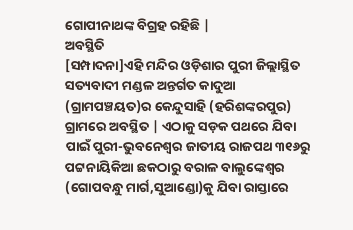ଗୋପୀନାଥଙ୍କ ବିଗ୍ରହ ରହିଛି |
ଅବସ୍ଥିତି
[ସମ୍ପାଦନା]ଏହି ମନ୍ଦିର ଓଡ଼ିଶାର ପୁରୀ ଜିଲ୍ଲାସ୍ଥିତ ସତ୍ୟବାଦୀ ମଣ୍ଡଳ ଅନ୍ତର୍ଗତ କାଦୁଆ (ଗ୍ରାମପଞ୍ଚୟତ)ର କେନ୍ଦୁସାହି (ହରିଶଙ୍କରପୁର) ଗ୍ରାମରେ ଅବସ୍ଥିତ | ଏଠାକୁ ସଡ଼କ ପଥରେ ଯିବା ପାଇଁ ପୁରୀ-ଭୁବନେଶ୍ୱର ଜାତୀୟ ରାଜପଥ ୩୧୬ରୁ ପଟ୍ଟନାୟିକିଆ ଛକଠାରୁ ବରାଳ ବାଲୁଙ୍କେଶ୍ୱର (ଗୋପବନ୍ଧୁ ମାର୍ଗ,ସୁଆଣ୍ଡୋ)କୁ ଯିବା ରାସ୍ତାରେ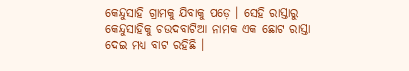କେନ୍ଦୁସାହି ଗ୍ରାମକୁ ଯିବାକୁ ପଡ଼େ । ସେହି ରାସ୍ତାରୁ କେନ୍ଦୁସାହିକୁ ଚଉଦବାଟିଆ ନାମକ ଏକ ଛୋଟ ରାସ୍ତା ଦେଇ ମଧ୍ୟ ବାଟ ରହିଛି ।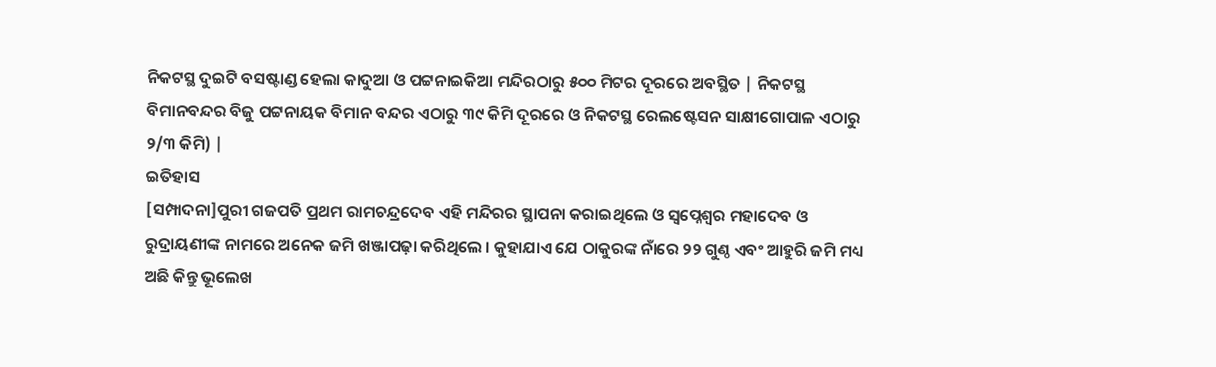ନିକଟସ୍ଥ ଦୁଇଟି ବସଷ୍ଟାଣ୍ଡ ହେଲା କାଦୁଆ ଓ ପଟ୍ଟନାଇକିଆ ମନ୍ଦିରଠାରୁ ୫୦୦ ମିଟର ଦୂରରେ ଅବସ୍ଥିତ | ନିକଟସ୍ଥ ବିମାନବନ୍ଦର ବିଜୁ ପଟ୍ଟନାୟକ ବିମାନ ବନ୍ଦର ଏଠାରୁ ୩୯ କିମି ଦୂରରେ ଓ ନିକଟସ୍ଥ ରେଲଷ୍ଟେସନ ସାକ୍ଷୀଗୋପାଳ ଏଠାରୁ ୨/୩ କିମି) |
ଇତିହାସ
[ସମ୍ପାଦନା]ପୁରୀ ଗଜପତି ପ୍ରଥମ ରାମଚନ୍ଦ୍ରଦେବ ଏହି ମନ୍ଦିରର ସ୍ଥାପନା କରାଇଥିଲେ ଓ ସ୍ୱପ୍ନେଶ୍ୱର ମହାଦେବ ଓ ରୁଦ୍ରାୟଣୀଙ୍କ ନାମରେ ଅନେକ ଜମି ଖଞ୍ଜାପଢ଼ା କରିଥିଲେ । କୁହାଯାଏ ଯେ ଠାକୁରଙ୍କ ନାଁରେ ୨୨ ଗୁଣ୍ଠ ଏବଂ ଆହୁରି ଜମି ମଧ୍ୟ ଅଛି କିନ୍ତୁ ଭୂଲେଖ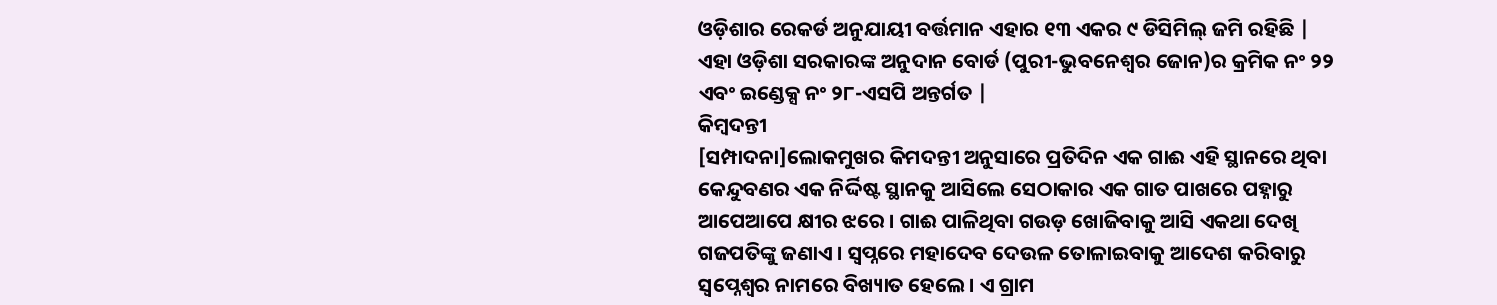ଓଡ଼ିଶାର ରେକର୍ଡ ଅନୁଯାୟୀ ବର୍ତ୍ତମାନ ଏହାର ୧୩ ଏକର ୯ ଡିସିମିଲ୍ ଜମି ରହିଛି | ଏହା ଓଡ଼ିଶା ସରକାରଙ୍କ ଅନୁଦାନ ବୋର୍ଡ (ପୁରୀ-ଭୁବନେଶ୍ବର ଜୋନ)ର କ୍ରମିକ ନଂ ୨୨ ଏବଂ ଇଣ୍ଡେକ୍ସ ନଂ ୨୮-ଏସପି ଅନ୍ତର୍ଗତ |
କିମ୍ବଦନ୍ତୀ
[ସମ୍ପାଦନା]ଲୋକମୁଖର କିମଦନ୍ତୀ ଅନୁସାରେ ପ୍ରତିଦିନ ଏକ ଗାଈ ଏହି ସ୍ଥାନରେ ଥିବା କେନ୍ଦୁବଣର ଏକ ନିର୍ଦ୍ଦିଷ୍ଟ ସ୍ଥାନକୁ ଆସିଲେ ସେଠାକାର ଏକ ଗାତ ପାଖରେ ପହ୍ନାରୁ ଆପେଆପେ କ୍ଷୀର ଝରେ । ଗାଈ ପାଳିଥିବା ଗଉଡ଼ ଖୋଜିବାକୁ ଆସି ଏକଥା ଦେଖି ଗଜପତିଙ୍କୁ ଜଣାଏ । ସ୍ୱପ୍ନରେ ମହାଦେବ ଦେଉଳ ତୋଳାଇବାକୁ ଆଦେଶ କରିବାରୁ ସ୍ୱପ୍ନେଶ୍ୱର ନାମରେ ବିଖ୍ୟାତ ହେଲେ। ଏ ଗ୍ରାମ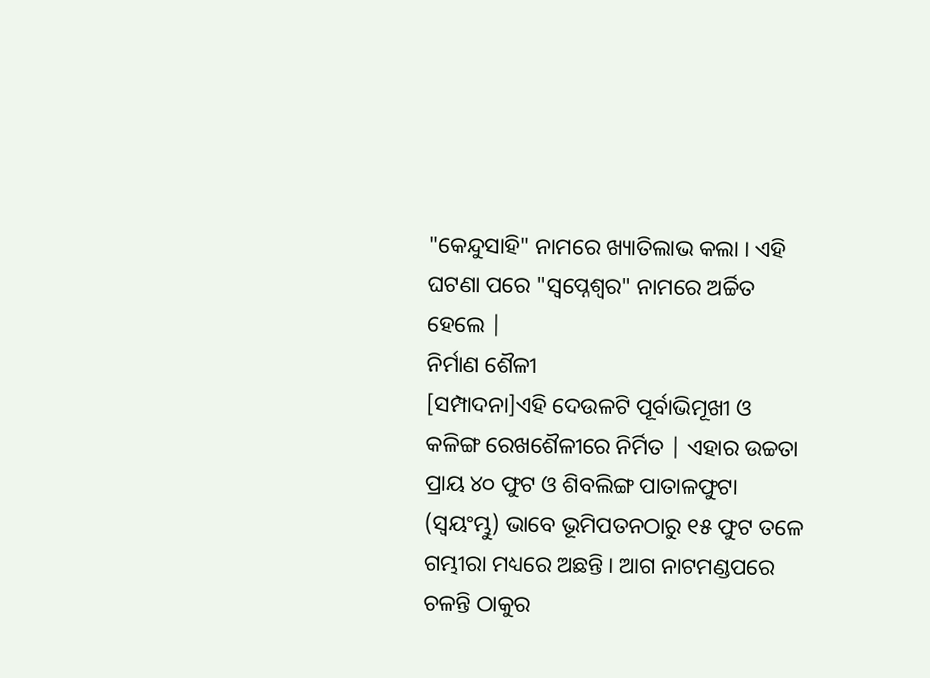"କେନ୍ଦୁସାହି" ନାମରେ ଖ୍ୟାତିଲାଭ କଲା । ଏହି ଘଟଣା ପରେ "ସ୍ୱପ୍ନେଶ୍ୱର" ନାମରେ ଅର୍ଚ୍ଚିତ ହେଲେ |
ନିର୍ମାଣ ଶୈଳୀ
[ସମ୍ପାଦନା]ଏହି ଦେଉଳଟି ପୂର୍ବାଭିମୂଖୀ ଓ କଳିଙ୍ଗ ରେଖଶୈଳୀରେ ନିର୍ମିତ | ଏହାର ଉଚ୍ଚତା ପ୍ରାୟ ୪୦ ଫୁଟ ଓ ଶିବଲିଙ୍ଗ ପାତାଳଫୁଟା (ସ୍ୱୟଂମ୍ଭୁ) ଭାବେ ଭୂମିପତନଠାରୁ ୧୫ ଫୁଟ ତଳେ ଗମ୍ଭୀରା ମଧ୍ୟରେ ଅଛନ୍ତି । ଆଗ ନାଟମଣ୍ଡପରେ ଚଳନ୍ତି ଠାକୁର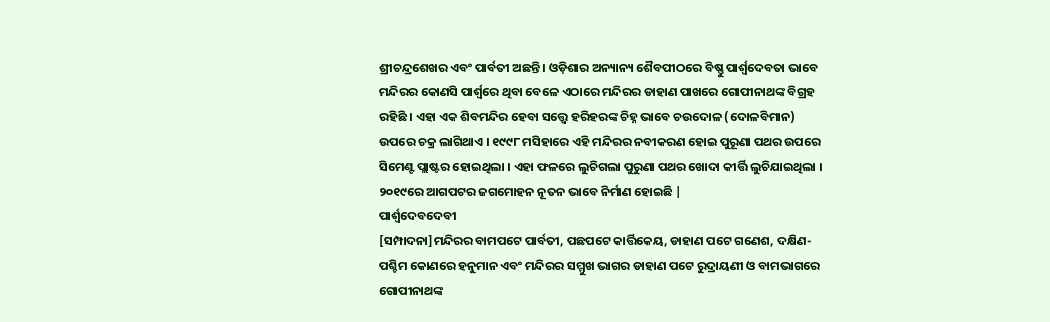ଶ୍ରୀଚନ୍ଦ୍ରଶେଖର ଏବଂ ପାର୍ବତୀ ଅଛନ୍ତି । ଓଡ଼ିଶାର ଅନ୍ୟାନ୍ୟ ଶୈବପୀଠରେ ବିଷ୍ଣୁ ପାର୍ଶ୍ବଦେବତା ଭାବେ ମନ୍ଦିରର କୋଣସି ପାର୍ଶ୍ବରେ ଥିବା ବେଳେ ଏଠାରେ ମନ୍ଦିରର ଡାହାଣ ପାଖରେ ଗୋପୀନାଥଙ୍କ ବିଗ୍ରହ ରହିଛି । ଏହା ଏକ ଶିବମନ୍ଦିର ହେବା ସତ୍ତ୍ୱେ ହରିହରଙ୍କ ଚିହ୍ନ ଭାବେ ଚଉଦୋଳ (ଦୋଳବିମାନ) ଉପରେ ଚକ୍ର ଲାଗିଥାଏ । ୧୯୯୮ ମସିହାରେ ଏହି ମନ୍ଦିରର ନବୀକରଣ ହୋଇ ପୁରୂଣା ପଥର ଉପରେ ସିମେଣ୍ଟ ପ୍ଲାଷ୍ଟର ହୋଇଥିଲା । ଏହା ଫଳରେ ଲୁଚିଗଲା ପୁରୁଣା ପଥର ଖୋଦା କୀର୍ତ୍ତି ଲୁଚିଯାଇଥିଲା । ୨୦୧୯ରେ ଆଗପଟର ଜଗମୋହନ ନୂତନ ଭାବେ ନିର୍ମାଣ ହୋଇଛି |
ପାର୍ଶ୍ୱଦେବଦେବୀ
[ସମ୍ପାଦନା]ମନ୍ଦିରର ବାମପଟେ ପାର୍ବତୀ, ପଛପଟେ କାର୍ତ୍ତିକେୟ, ଡାହାଣ ପଟେ ଗଣେଶ, ଦକ୍ଷିଣ-ପଶ୍ଚିମ କୋଣରେ ହନୁମାନ ଏବଂ ମନ୍ଦିରର ସମ୍ମୁଖ ଭାଗର ଡାହାଣ ପଟେ ରୁଦ୍ରାୟଣୀ ଓ ବାମଭାଗରେ ଗୋପୀନାଥଙ୍କ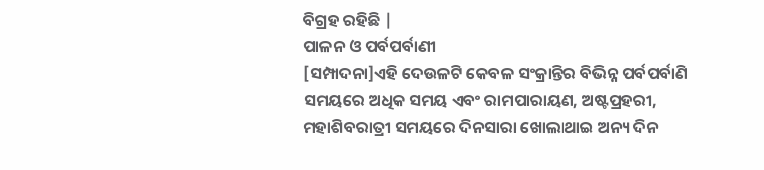ବିଗ୍ରହ ରହିଛି |
ପାଳନ ଓ ପର୍ବପର୍ବାଣୀ
[ସମ୍ପାଦନା]ଏହି ଦେଉଳଟି କେବଳ ସଂକ୍ରାନ୍ତିର ବିଭିନ୍ନ ପର୍ବପର୍ବାଣି ସମୟରେ ଅଧିକ ସମୟ ଏବଂ ରାମପାରାୟଣ, ଅଷ୍ଟପ୍ରହରୀ, ମହାଶିବରାତ୍ରୀ ସମୟରେ ଦିନସାରା ଖୋଲାଥାଇ ଅନ୍ୟ ଦିନ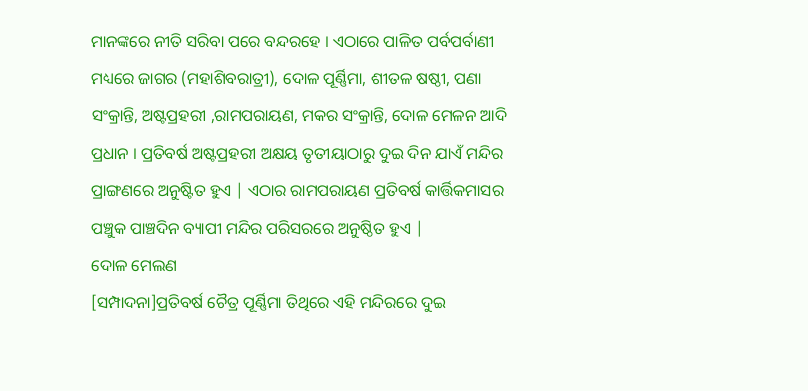ମାନଙ୍କରେ ନୀତି ସରିବା ପରେ ବନ୍ଦରହେ । ଏଠାରେ ପାଳିତ ପର୍ବପର୍ବାଣୀ ମଧ୍ୟରେ ଜାଗର (ମହାଶିବରାତ୍ରୀ), ଦୋଳ ପୂର୍ଣ୍ଣିମା, ଶୀତଳ ଷଷ୍ଠୀ, ପଣା ସଂକ୍ରାନ୍ତି, ଅଷ୍ଟପ୍ରହରୀ ,ରାମପରାୟଣ, ମକର ସଂକ୍ରାନ୍ତି, ଦୋଳ ମେଳନ ଆଦି ପ୍ରଧାନ । ପ୍ରତିବର୍ଷ ଅଷ୍ଟପ୍ରହରୀ ଅକ୍ଷୟ ତୃତୀୟାଠାରୁ ଦୁଇ ଦିନ ଯାଏଁ ମନ୍ଦିର ପ୍ରାଙ୍ଗଣରେ ଅନୁଷ୍ଟିତ ହୁଏ | ଏଠାର ରାମପରାୟଣ ପ୍ରତିବର୍ଷ କାର୍ତ୍ତିକମାସର ପଞ୍ଚୁକ ପାଞ୍ଚଦିନ ବ୍ୟାପୀ ମନ୍ଦିର ପରିସରରେ ଅନୁଷ୍ଠିତ ହୁଏ |
ଦୋଳ ମେଲଣ
[ସମ୍ପାଦନା]ପ୍ରତିବର୍ଷ ଚୈତ୍ର ପୂର୍ଣ୍ଣିମା ତିଥିରେ ଏହି ମନ୍ଦିରରେ ଦୁଇ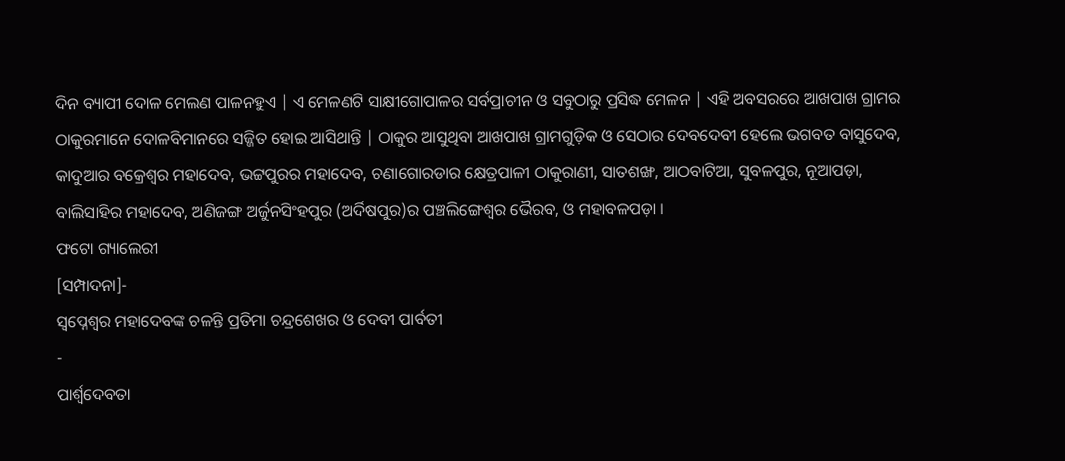ଦିନ ବ୍ୟାପୀ ଦୋଳ ମେଲଣ ପାଳନହୁଏ | ଏ ମେଳଣଟି ସାକ୍ଷୀଗୋପାଳର ସର୍ବପ୍ରାଚୀନ ଓ ସବୁଠାରୁ ପ୍ରସିଦ୍ଧ ମେଳନ | ଏହି ଅବସରରେ ଆଖପାଖ ଗ୍ରାମର ଠାକୁରମାନେ ଦୋଳବିମାନରେ ସଜ୍ଜିତ ହୋଇ ଆସିଥାନ୍ତି | ଠାକୁର ଆସୁଥିବା ଆଖପାଖ ଗ୍ରାମଗୁଡ଼ିକ ଓ ସେଠାର ଦେବଦେବୀ ହେଲେ ଭଗବତ ବାସୁଦେବ, କାଦୁଆର ବକ୍ରେଶ୍ୱର ମହାଦେବ, ଭଟ୍ଟପୁରର ମହାଦେବ, ଚଣାଗୋରଡାର କ୍ଷେତ୍ରପାଳୀ ଠାକୁରାଣୀ, ସାତଶଙ୍ଖ, ଆଠବାଟିଆ, ସୁବଳପୁର, ନୂଆପଡ଼ା, ବାଲିସାହିର ମହାଦେବ, ଅଣିଜଙ୍ଗ ଅର୍ଜୁନସିଂହପୁର (ଅର୍ଦିଷପୁର)ର ପଞ୍ଚଲିଙ୍ଗେଶ୍ୱର ଭୈରବ, ଓ ମହାବଳପଡ଼ା ।
ଫଟୋ ଗ୍ୟାଲେରୀ
[ସମ୍ପାଦନା]-
ସ୍ୱପ୍ନେଶ୍ୱର ମହାଦେବଙ୍କ ଚଳନ୍ତି ପ୍ରତିମା ଚନ୍ଦ୍ରଶେଖର ଓ ଦେବୀ ପାର୍ବତୀ
-
ପାର୍ଶ୍ୱଦେବତା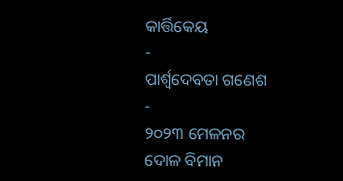କାର୍ତ୍ତିକେୟ
-
ପାର୍ଶ୍ୱଦେବତା ଗଣେଶ
-
୨୦୨୩ ମେଳନର ଦୋଳ ବିମାନ